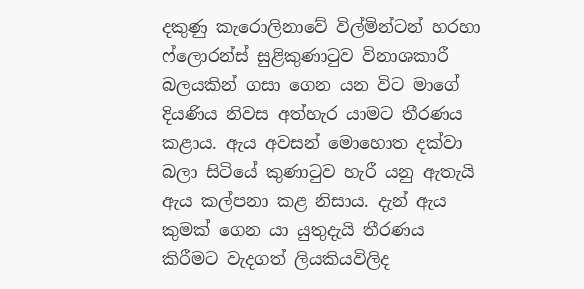දකුණු කැරොලිනාවේ විල්මින්ටන් හරහා ෆ්ලොරන්ස් සුළිකුණාටුව විනාශකාරී බලයකින් ගසා ගෙන යන විට මාගේ දියණිය නිවස අත්හැර යාමට තීරණය කළාය. ඇය අවසන් මොහොත දක්වා බලා සිටියේ කුණාටුව හැරී යනු ඇතැයි ඇය කල්පනා කළ නිසාය. දැන් ඇය කුමක් ගෙන යා යුතුදැයි තීරණය කිරීමට වැදගත් ලියකියවිලිද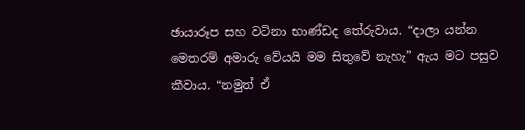ඡායාරූප සහ වටිනා භාණ්ඩද තේරුවාය. “දාලා යන්න මෙතරම් අමාරු වේයයි මම සිතුවේ නැහැ” ඇය මට පසුව කීවාය. “නමුත් ඒ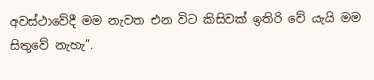අවස්ථාවේදී මම නැවත එන විට කිසිවක් ඉතිරි වේ යැයි මම සිතුවේ නැහැ”.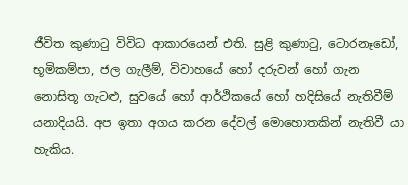ජීවිත කුණාටු විවිධ ආකාරයෙන් එති. සුළි කුණාටු, ටොරනෑඩෝ, භූමිකම්පා, ජල ගැලීම්, විවාහයේ හෝ දරුවන් හෝ ගැන නොසිතූ ගැටළු, සුවයේ හෝ ආර්ථිකයේ හෝ හදිසියේ නැතිවීම් යනාදියයි. අප ඉතා අගය කරන දේවල් මොහොතකින් නැතිවී යා හැකිය.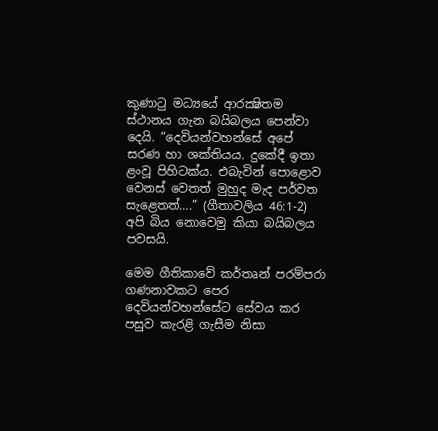කුණාටු මධ්‍යයේ ආරක්‍ෂිතම ස්ථානය ගැන බයිබලය පෙන්වා දෙයි. “දෙවියන්වහන්සේ අපේ සරණ හා ශක්තියය. දුකේදී ඉතා ළංවූ පිහිටක්ය. එබැවින් පොළොව වෙනස් වෙතත් මුහුද මැද පර්වත සැළෙතත්….” (ගීතාවලිය 46:1-2) අපි බිය නොවෙමු කියා බයිබලය පවසයි.

මෙම ගීතිකාවේ කර්තෘන් පරම්පරා ගණනාවකට පෙර දෙවියන්වහන්සේට සේවය කර පසුව කැරළි ගැසීම නිසා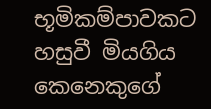භූමිකම්පාවකට හසුවී මියගිය කෙනෙකුගේ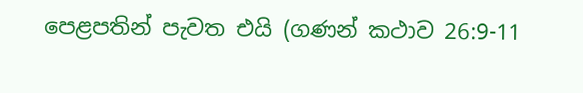පෙළපතින් පැවත එයි (ගණන් කථාව 26:9-11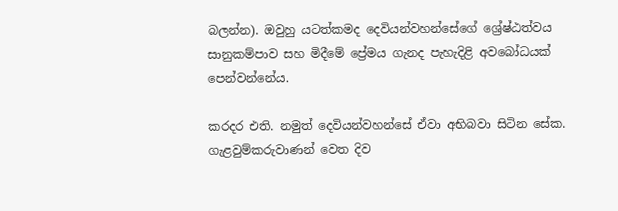බලන්න). ඔවුහු යටත්කමද දෙවියන්වහන්සේගේ ශ්‍රේෂ්ඨත්වය සානුකම්පාව සහ මිදීමේ ප්‍රේමය ගැනද පැහැදිළි අවබෝධයක් පෙන්වන්නේය.

කරදර එති. නමුත් දෙවියන්වහන්සේ ඒවා අභිබවා සිටින සේක. ගැළවුම්කරුවාණන් වෙත දිව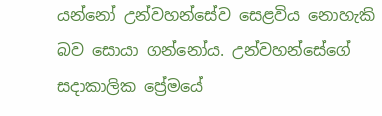යන්නෝ උන්වහන්සේව සෙළවිය නොහැකි බව සොයා ගන්නෝය. උන්වහන්සේගේ සදාකාලික ප්‍රේමයේ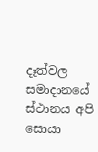දෑත්වල සමාදානයේ ස්ථානය අපි සොයා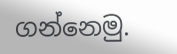ගන්නෙමු.